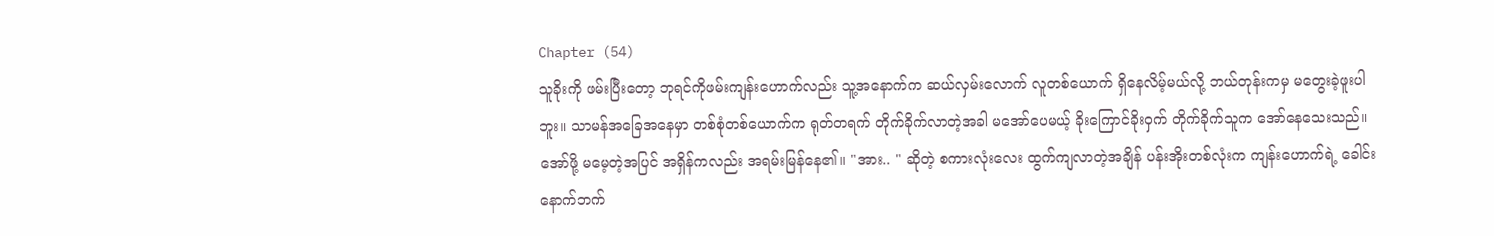Chapter (54)
သူခိုးကို ဖမ်းပြီးတော့ ဘုရင်ကိုဖမ်းကျန်းဟောက်လည်း သူ့အနောက်က ဆယ်လှမ်းလောက် လူတစ်ယောက် ရှိနေလိမ့်မယ်လို့ ဘယ်တုန်းကမှ မတွေးခဲ့ဖူးပါဘူး။ သာမန်အခြေအနေမှာ တစ်စုံတစ်ယောက်က ရုတ်တရက် တိုက်ခိုက်လာတဲ့အခါ မအော်ပေမယ့် ခိုးကြောင်ခိုးဝှက် တိုက်ခိုက်သူက အော်နေသေးသည်။ အော်ဖို့ မမေ့တဲ့အပြင် အရှိန်ကလည်း အရမ်းမြန်နေ၏။ "အား.. " ဆိုတဲ့ စကားလုံးလေး ထွက်ကျလာတဲ့အချိန် ပန်းအိုးတစ်လုံးက ကျန်းဟောက်ရဲ့ ခေါင်းနောက်ဘက်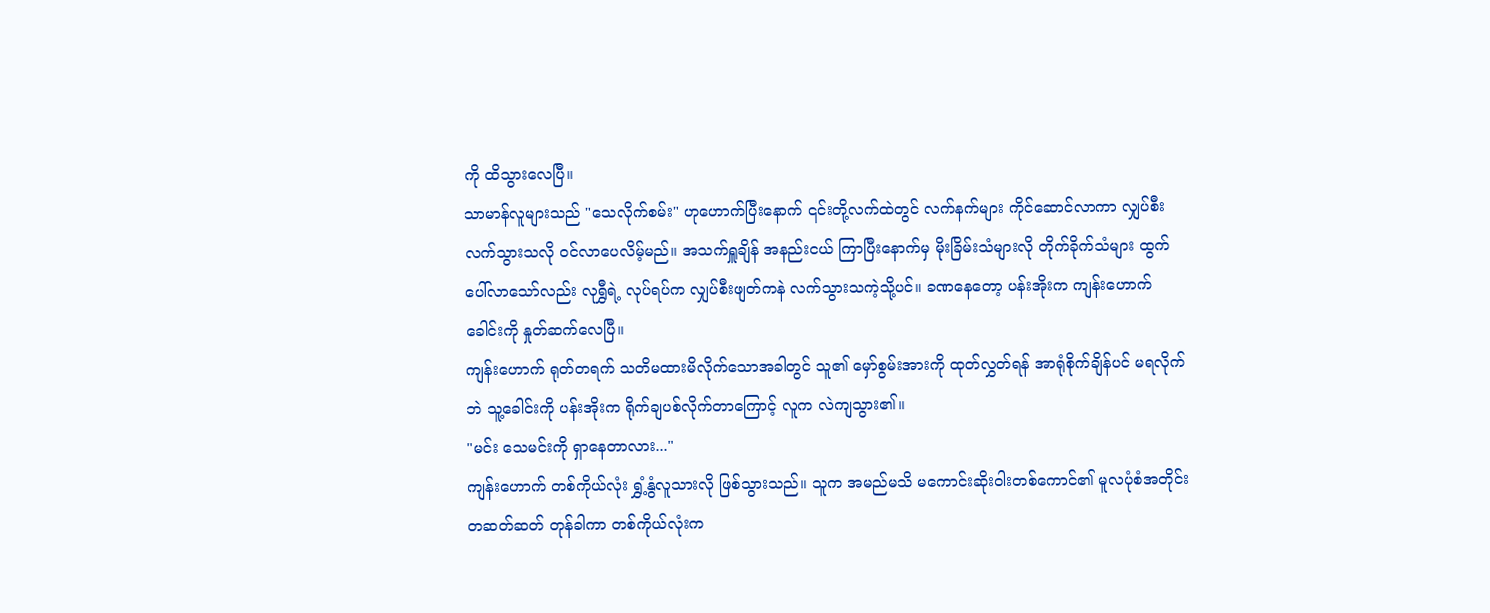ကို ထိသွားလေပြီ။
သာမာန်လူများသည် "သေလိုက်စမ်း" ဟုဟောက်ပြီးနောက် ၎င်းတို့လက်ထဲတွင် လက်နက်များ ကိုင်ဆောင်လာကာ လျှပ်စီးလက်သွားသလို ဝင်လာပေလိမ့်မည်။ အသက်ရှူချိန် အနည်းငယ် ကြာပြီးနောက်မှ မိုးခြိမ်းသံများလို တိုက်ခိုက်သံများ ထွက်ပေါ်လာသော်လည်း လုရွှီရဲ့ လုပ်ရပ်က လျှပ်စီးဖျတ်ကနဲ လက်သွားသကဲ့သို့ပင်။ ခဏနေတော့ ပန်းအိုးက ကျန်းဟောက်ခေါင်းကို နှုတ်ဆက်လေပြီ။
ကျန်းဟောက် ရုတ်တရက် သတိမထားမိလိုက်သောအခါတွင် သူ၏ မှော်စွမ်းအားကို ထုတ်လွှတ်ရန် အာရုံစိုက်ချိန်ပင် မရလိုက်ဘဲ သူ့ခေါင်းကို ပန်းအိုးက ရိုက်ချပစ်လိုက်တာကြောင့် လူက လဲကျသွား၏။
"မင်း သေမင်းကို ရှာနေတာလား..."
ကျန်းဟောက် တစ်ကိုယ်လုံး ရွှံ့နွံလူသားလို ဖြစ်သွားသည်။ သူက အမည်မသိ မကောင်းဆိုးဝါးတစ်ကောင်၏ မူလပုံစံအတိုင်း တဆတ်ဆတ် တုန်ခါကာ တစ်ကိုယ်လုံးက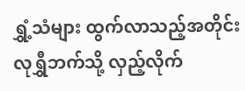ရွှံ့သံများ ထွက်လာသည့်အတိုင်း လုရွှီဘက်သို့ လှည့်လိုက်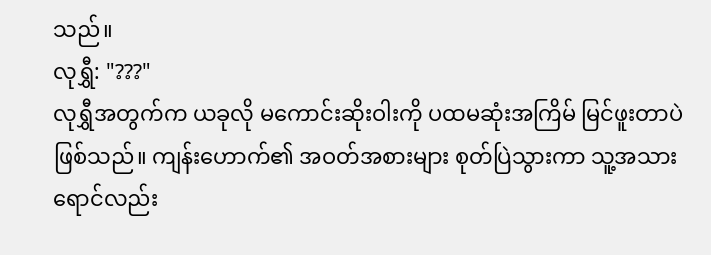သည်။
လုရွှီ: "???"
လုရွှီအတွက်က ယခုလို မကောင်းဆိုးဝါးကို ပထမဆုံးအကြိမ် မြင်ဖူးတာပဲ ဖြစ်သည်။ ကျန်းဟောက်၏ အဝတ်အစားများ စုတ်ပြဲသွားကာ သူ့အသားရောင်လည်း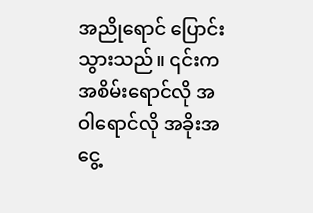အညိုရောင် ပြောင်းသွားသည်။ ၎င်းက အစိမ်းရောင်လို အဝါရောင်လို အခိုးအငွေ့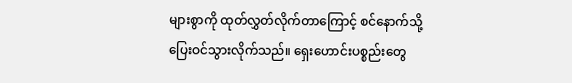များစွာကို ထုတ်လွှတ်လိုက်တာကြောင့် စင်နောက်သို့ ပြေးဝင်သွားလိုက်သည်။ ရှေးဟောင်းပစ္စည်းတွေ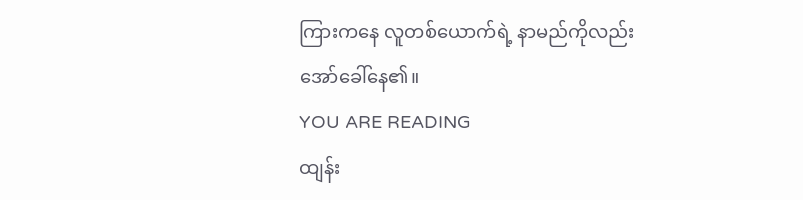ကြားကနေ လူတစ်ယောက်ရဲ့ နာမည်ကိုလည်း အော်ခေါ်နေ၏။
YOU ARE READING
ထျန်း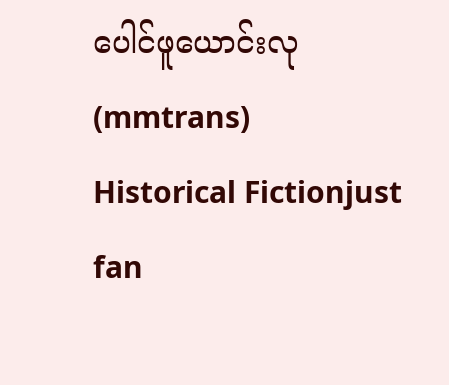ပေါင်ဖူယောင်းလု (mmtrans)
Historical Fictionjust fan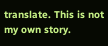translate. This is not my own story.